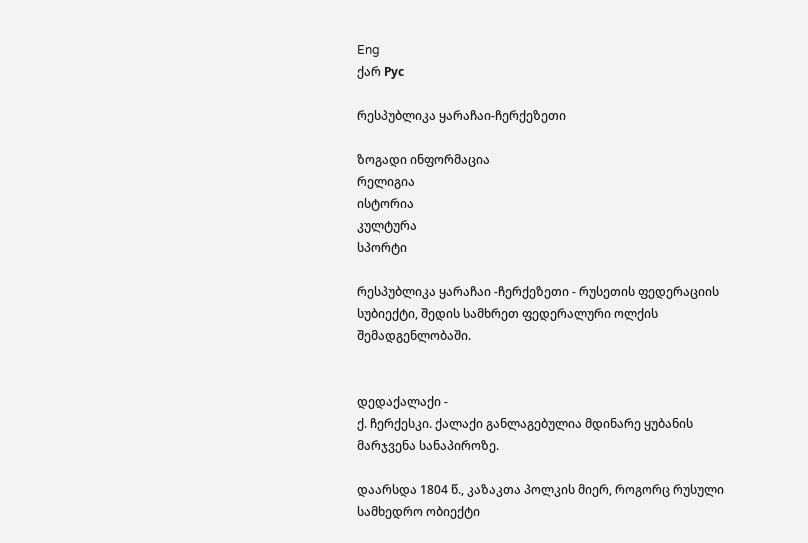Eng
ქარ Рус

რესპუბლიკა ყარაჩაი-ჩერქეზეთი

ზოგადი ინფორმაცია
რელიგია
ისტორია
კულტურა
სპორტი

რესპუბლიკა ყარაჩაი -ჩერქეზეთი - რუსეთის ფედერაციის სუბიექტი, შედის სამხრეთ ფედერალური ოლქის შემადგენლობაში.


დედაქალაქი -
ქ. ჩერქესკი. ქალაქი განლაგებულია მდინარე ყუბანის მარჯვენა სანაპიროზე.

დაარსდა 1804 წ., კაზაკთა პოლკის მიერ, როგორც რუსული სამხედრო ობიექტი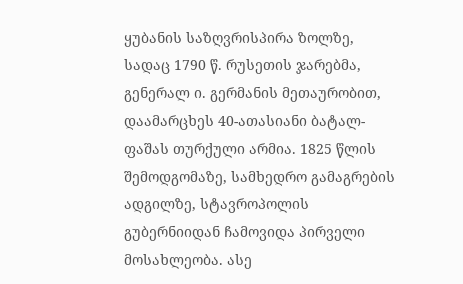ყუბანის საზღვრისპირა ზოლზე, სადაც 1790 წ. რუსეთის ჯარებმა, გენერალ ი. გერმანის მეთაურობით, დაამარცხეს 40-ათასიანი ბატალ-ფაშას თურქული არმია. 1825 წლის შემოდგომაზე, სამხედრო გამაგრების ადგილზე, სტავროპოლის გუბერნიიდან ჩამოვიდა პირველი მოსახლეობა. ასე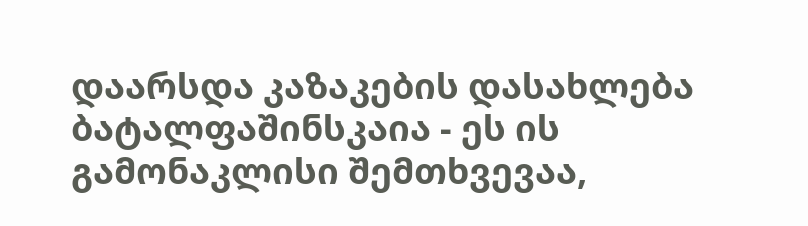დაარსდა კაზაკების დასახლება ბატალფაშინსკაია - ეს ის გამონაკლისი შემთხვევაა,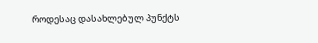როდესაც დასახლებულ პუნქტს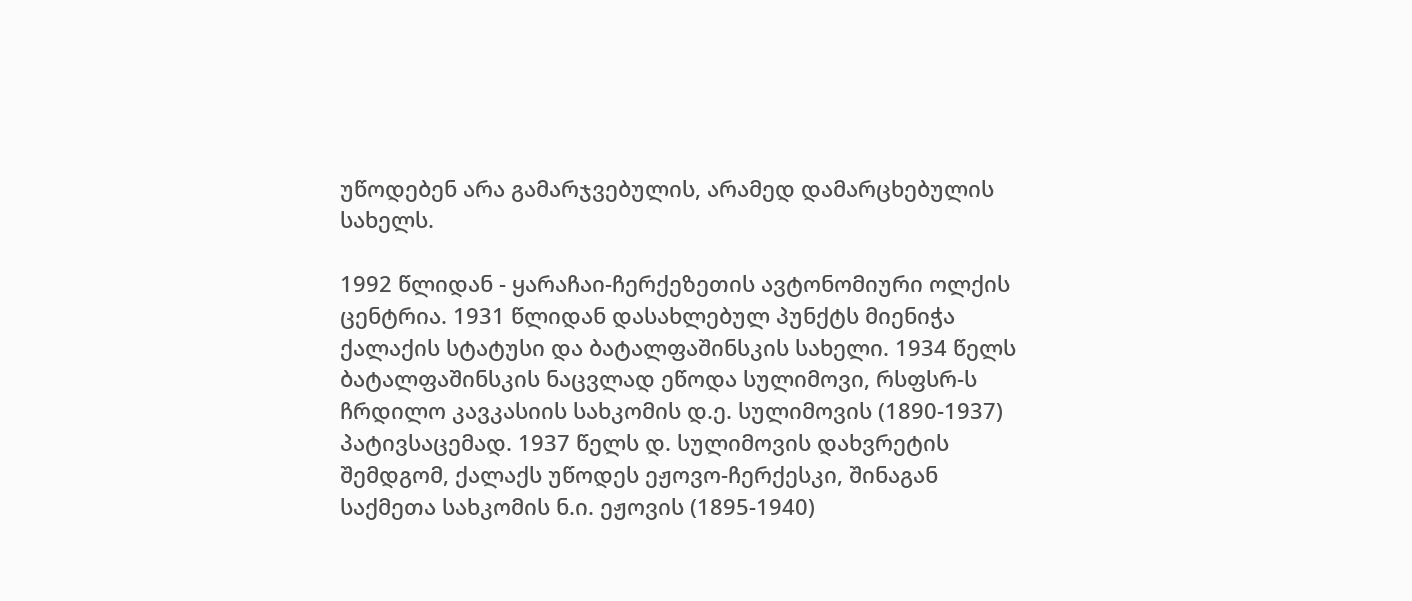უწოდებენ არა გამარჯვებულის, არამედ დამარცხებულის სახელს.

1992 წლიდან - ყარაჩაი-ჩერქეზეთის ავტონომიური ოლქის ცენტრია. 1931 წლიდან დასახლებულ პუნქტს მიენიჭა ქალაქის სტატუსი და ბატალფაშინსკის სახელი. 1934 წელს ბატალფაშინსკის ნაცვლად ეწოდა სულიმოვი, რსფსრ-ს ჩრდილო კავკასიის სახკომის დ.ე. სულიმოვის (1890-1937) პატივსაცემად. 1937 წელს დ. სულიმოვის დახვრეტის შემდგომ, ქალაქს უწოდეს ეჟოვო-ჩერქესკი, შინაგან საქმეთა სახკომის ნ.ი. ეჟოვის (1895-1940)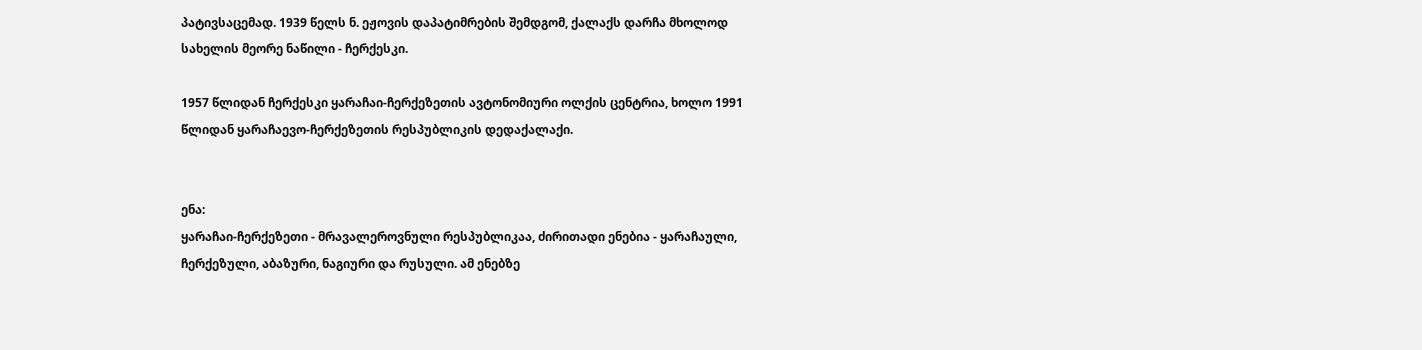პატივსაცემად. 1939 წელს ნ. ეჟოვის დაპატიმრების შემდგომ, ქალაქს დარჩა მხოლოდ სახელის მეორე ნაწილი - ჩერქესკი.

1957 წლიდან ჩერქესკი ყარაჩაი-ჩერქეზეთის ავტონომიური ოლქის ცენტრია, ხოლო 1991 წლიდან ყარაჩაევო-ჩერქეზეთის რესპუბლიკის დედაქალაქი.


ენა:
ყარაჩაი-ჩერქეზეთი - მრავალეროვნული რესპუბლიკაა, ძირითადი ენებია - ყარაჩაული, ჩერქეზული, აბაზური, ნაგიური და რუსული. ამ ენებზე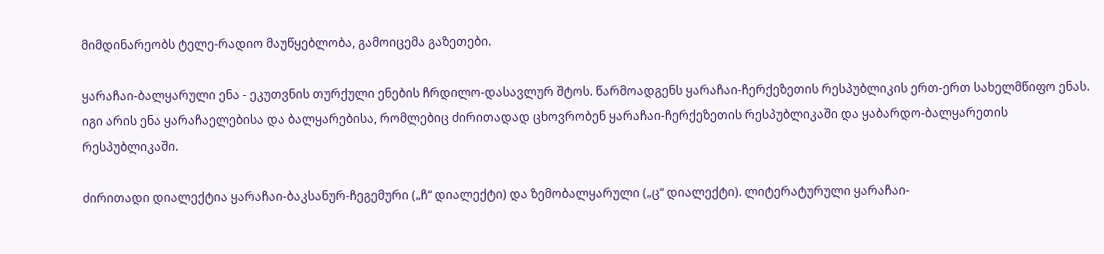მიმდინარეობს ტელე-რადიო მაუწყებლობა, გამოიცემა გაზეთები.

ყარაჩაი-ბალყარული ენა - ეკუთვნის თურქული ენების ჩრდილო-დასავლურ შტოს. წარმოადგენს ყარაჩაი-ჩერქეზეთის რესპუბლიკის ერთ-ერთ სახელმწიფო ენას. იგი არის ენა ყარაჩაელებისა და ბალყარებისა, რომლებიც ძირითადად ცხოვრობენ ყარაჩაი-ჩერქეზეთის რესპუბლიკაში და ყაბარდო-ბალყარეთის რესპუბლიკაში.

ძირითადი დიალექტია ყარაჩაი-ბაკსანურ-ჩეგემური („ჩ“ დიალექტი) და ზემობალყარული („ც“ დიალექტი). ლიტერატურული ყარაჩაი-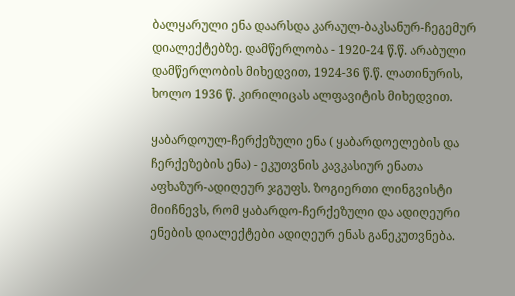ბალყარული ენა დაარსდა კარაულ-ბაკსანურ-ჩეგემურ დიალექტებზე. დამწერლობა - 1920-24 წ.წ. არაბული დამწერლობის მიხედვით, 1924-36 წ.წ. ლათინურის, ხოლო 1936 წ. კირილიცას ალფავიტის მიხედვით.

ყაბარდოულ-ჩერქეზული ენა ( ყაბარდოელების და ჩერქეზების ენა) - ეკუთვნის კავკასიურ ენათა აფხაზურ-ადიღეურ ჯგუფს. ზოგიერთი ლინგვისტი მიიჩნევს, რომ ყაბარდო-ჩერქეზული და ადიღეური ენების დიალექტები ადიღეურ ენას განეკუთვნება.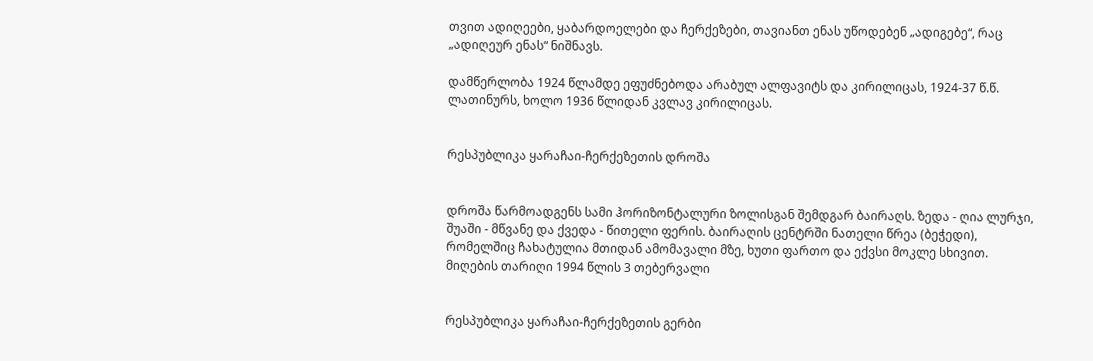თვით ადიღეები, ყაბარდოელები და ჩერქეზები, თავიანთ ენას უწოდებენ „ადიგებე“, რაც „ადიღეურ ენას“ ნიშნავს.

დამწერლობა 1924 წლამდე ეფუძნებოდა არაბულ ალფავიტს და კირილიცას, 1924-37 წ.წ. ლათინურს, ხოლო 1936 წლიდან კვლავ კირილიცას.


რესპუბლიკა ყარაჩაი-ჩერქეზეთის დროშა


დროშა წარმოადგენს სამი ჰორიზონტალური ზოლისგან შემდგარ ბაირაღს. ზედა - ღია ლურჯი, შუაში - მწვანე და ქვედა - წითელი ფერის. ბაირაღის ცენტრში ნათელი წრეა (ბეჭედი), რომელშიც ჩახატულია მთიდან ამომავალი მზე, ხუთი ფართო და ექვსი მოკლე სხივით.
მიღების თარიღი 1994 წლის 3 თებერვალი


რესპუბლიკა ყარაჩაი-ჩერქეზეთის გერბი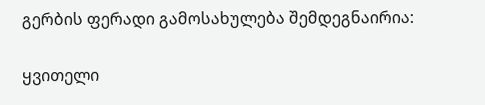გერბის ფერადი გამოსახულება შემდეგნაირია:

ყვითელი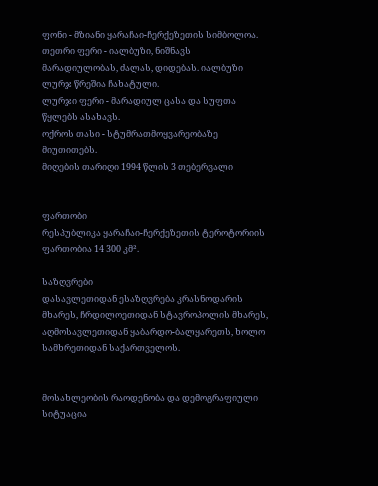ფონი - მზიანი ყარაჩაი-ჩერქეზეთის სიმბოლოა.
თეთრი ფერი - იალბუზი, ნიშნავს მარადიულობას, ძალას, დიდებას. იალბუზი ლურჯ წრეშია ჩახატული.
ლურჯი ფერი - მარადიულ ცასა და სუფთა წყლებს ასახავს.
ოქროს თასი - სტუმრათმოყვარეობაზე მიუთითებს.
მიღების თარიღი 1994 წლის 3 თებერვალი


ფართობი
რესპუბლიკა ყარაჩაი-ჩერქეზეთის ტეროტორიის ფართობია 14 300 კმ².

საზღვრები
დასავლეთიდან ესაზღვრება კრასნოდარის მხარეს, ჩრდილოეთიდან სტავროპოლის მხარეს, აღმოსავლეთიდან ყაბარდო-ბალყარეთს, ხოლო სამხრეთიდან საქართველოს.


მოსახლეობის რაოდენობა და დემოგრაფიული სიტუაცია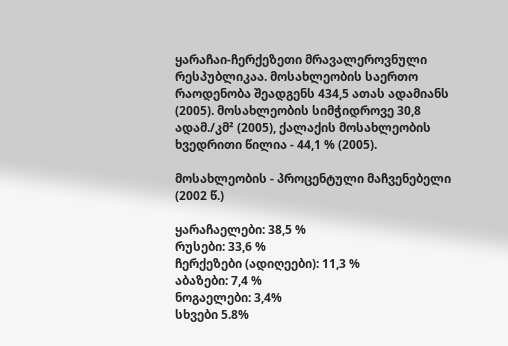ყარაჩაი-ჩერქეზეთი მრავალეროვნული რესპუბლიკაა. მოსახლეობის საერთო რაოდენობა შეადგენს 434,5 ათას ადამიანს (2005). მოსახლეობის სიმჭიდროვე 30,8 ადამ./კმ² (2005), ქალაქის მოსახლეობის ხვედრითი წილია - 44,1 % (2005).

მოსახლეობის - პროცენტული მაჩვენებელი (2002 წ.)

ყარაჩაელები: 38,5 %
რუსები: 33,6 %
ჩერქეზები (ადიღეები): 11,3 %
აბაზები: 7,4 %
ნოგაელები: 3,4%
სხვები 5.8%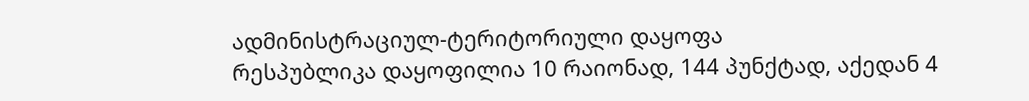ადმინისტრაციულ-ტერიტორიული დაყოფა
რესპუბლიკა დაყოფილია 10 რაიონად, 144 პუნქტად, აქედან 4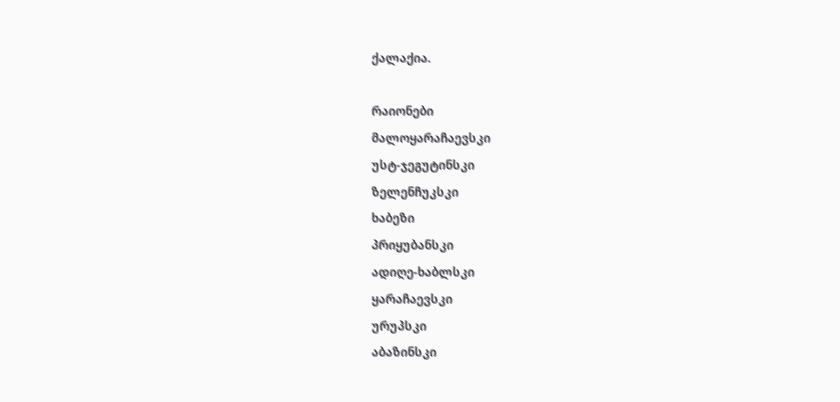ქალაქია.

რაიონები
მალოყარაჩაევსკი
უსტ-ჯეგუტინსკი
ზელენჩუკსკი
ხაბეზი
პრიყუბანსკი
ადიღე-ხაბლსკი
ყარაჩაევსკი
ურუპსკი
აბაზინსკი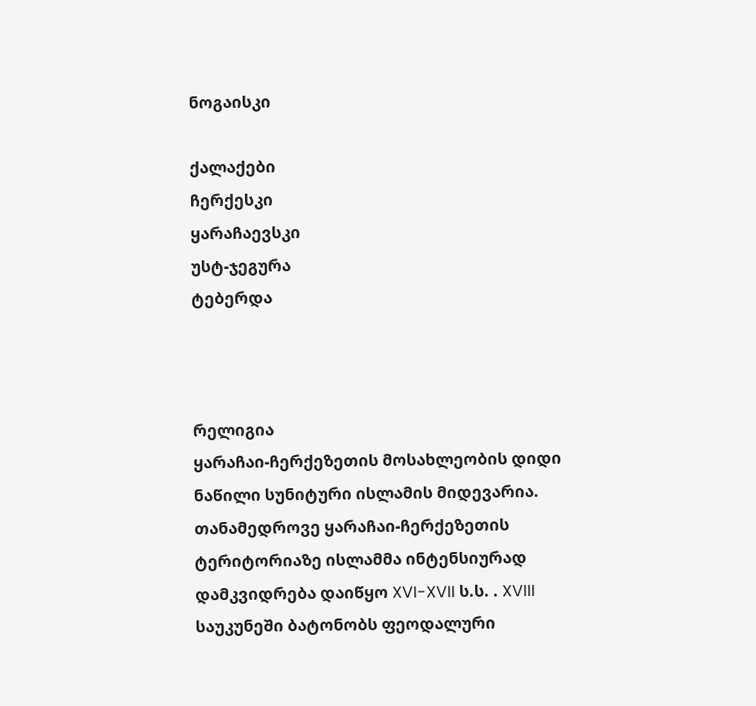ნოგაისკი

ქალაქები
ჩერქესკი
ყარაჩაევსკი
უსტ-ჯეგურა
ტებერდა



რელიგია
ყარაჩაი-ჩერქეზეთის მოსახლეობის დიდი ნაწილი სუნიტური ისლამის მიდევარია. თანამედროვე ყარაჩაი-ჩერქეზეთის ტერიტორიაზე ისლამმა ინტენსიურად დამკვიდრება დაიწყო XVI-XVII ს.ს. . XVIII საუკუნეში ბატონობს ფეოდალური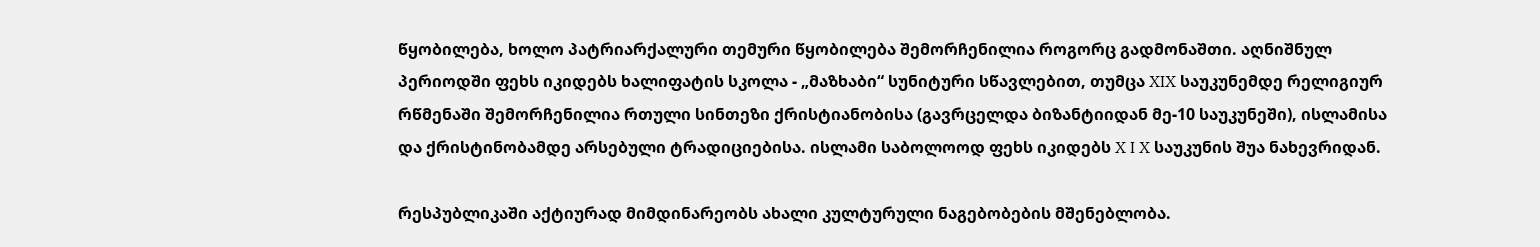წყობილება, ხოლო პატრიარქალური თემური წყობილება შემორჩენილია როგორც გადმონაშთი. აღნიშნულ პერიოდში ფეხს იკიდებს ხალიფატის სკოლა - „მაზხაბი“ სუნიტური სწავლებით, თუმცა XIX საუკუნემდე რელიგიურ რწმენაში შემორჩენილია რთული სინთეზი ქრისტიანობისა (გავრცელდა ბიზანტიიდან მე-10 საუკუნეში), ისლამისა და ქრისტინობამდე არსებული ტრადიციებისა. ისლამი საბოლოოდ ფეხს იკიდებს X I X საუკუნის შუა ნახევრიდან.

რესპუბლიკაში აქტიურად მიმდინარეობს ახალი კულტურული ნაგებობების მშენებლობა.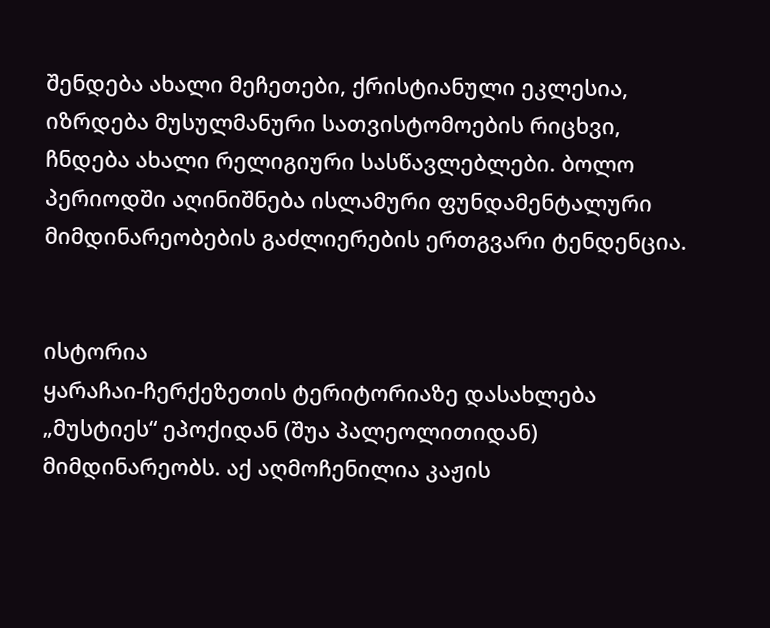შენდება ახალი მეჩეთები, ქრისტიანული ეკლესია, იზრდება მუსულმანური სათვისტომოების რიცხვი, ჩნდება ახალი რელიგიური სასწავლებლები. ბოლო პერიოდში აღინიშნება ისლამური ფუნდამენტალური მიმდინარეობების გაძლიერების ერთგვარი ტენდენცია.


ისტორია
ყარაჩაი-ჩერქეზეთის ტერიტორიაზე დასახლება „მუსტიეს“ ეპოქიდან (შუა პალეოლითიდან) მიმდინარეობს. აქ აღმოჩენილია კაჟის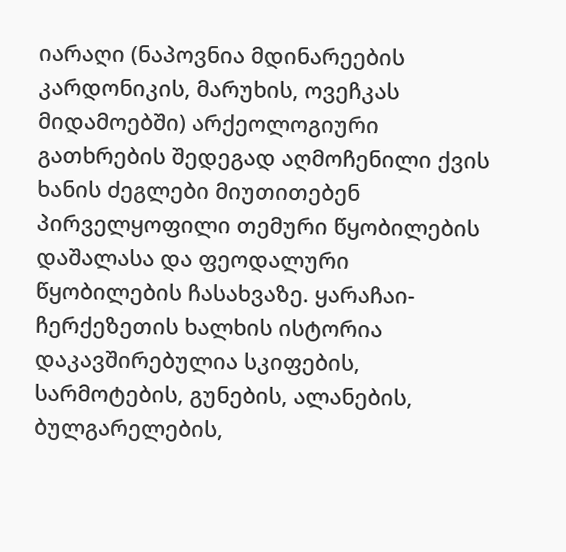იარაღი (ნაპოვნია მდინარეების კარდონიკის, მარუხის, ოვეჩკას მიდამოებში) არქეოლოგიური გათხრების შედეგად აღმოჩენილი ქვის ხანის ძეგლები მიუთითებენ პირველყოფილი თემური წყობილების დაშალასა და ფეოდალური წყობილების ჩასახვაზე. ყარაჩაი-ჩერქეზეთის ხალხის ისტორია დაკავშირებულია სკიფების, სარმოტების, გუნების, ალანების, ბულგარელების,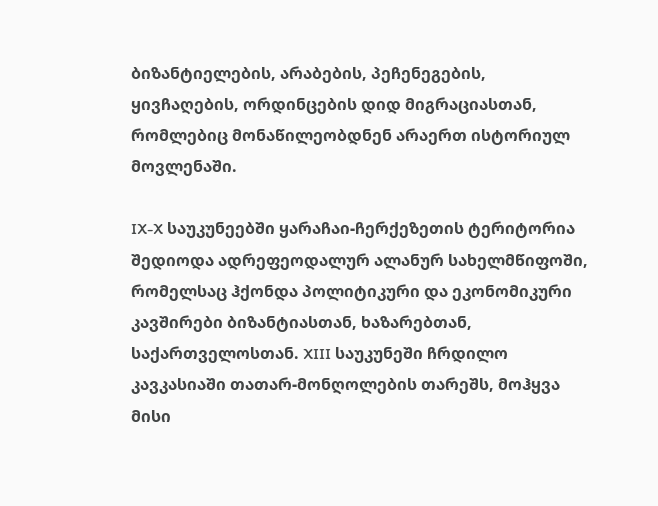ბიზანტიელების, არაბების, პეჩენეგების, ყივჩაღების, ორდინცების დიდ მიგრაციასთან, რომლებიც მონაწილეობდნენ არაერთ ისტორიულ მოვლენაში.

IX-X საუკუნეებში ყარაჩაი-ჩერქეზეთის ტერიტორია შედიოდა ადრეფეოდალურ ალანურ სახელმწიფოში, რომელსაც ჰქონდა პოლიტიკური და ეკონომიკური კავშირები ბიზანტიასთან, ხაზარებთან, საქართველოსთან. XIII საუკუნეში ჩრდილო კავკასიაში თათარ-მონღოლების თარეშს, მოჰყვა მისი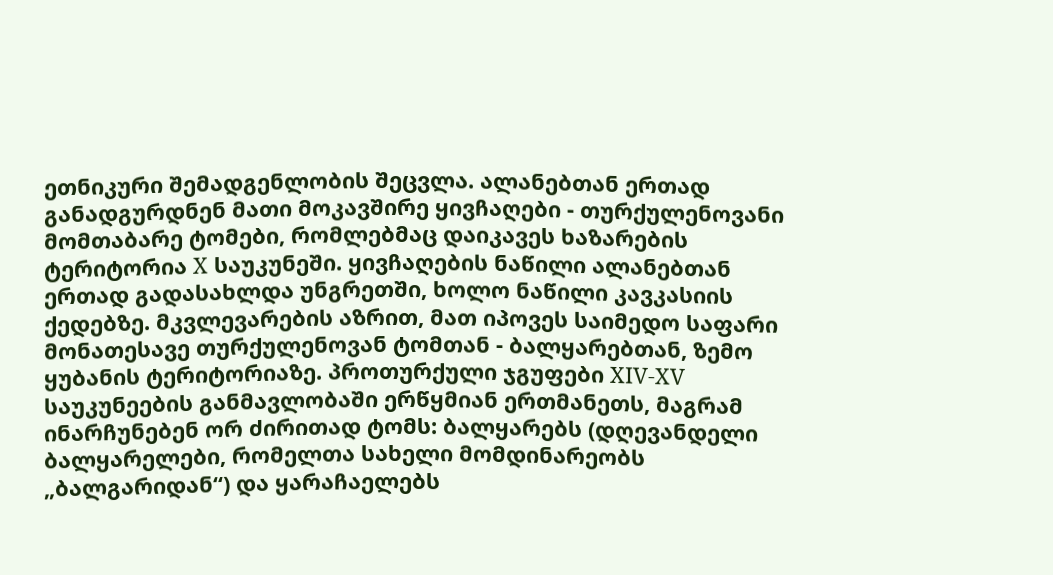ეთნიკური შემადგენლობის შეცვლა. ალანებთან ერთად განადგურდნენ მათი მოკავშირე ყივჩაღები - თურქულენოვანი მომთაბარე ტომები, რომლებმაც დაიკავეს ხაზარების ტერიტორია X საუკუნეში. ყივჩაღების ნაწილი ალანებთან ერთად გადასახლდა უნგრეთში, ხოლო ნაწილი კავკასიის ქედებზე. მკვლევარების აზრით, მათ იპოვეს საიმედო საფარი მონათესავე თურქულენოვან ტომთან - ბალყარებთან, ზემო ყუბანის ტერიტორიაზე. პროთურქული ჯგუფები XIV-XV საუკუნეების განმავლობაში ერწყმიან ერთმანეთს, მაგრამ ინარჩუნებენ ორ ძირითად ტომს: ბალყარებს (დღევანდელი ბალყარელები, რომელთა სახელი მომდინარეობს „ბალგარიდან“) და ყარაჩაელებს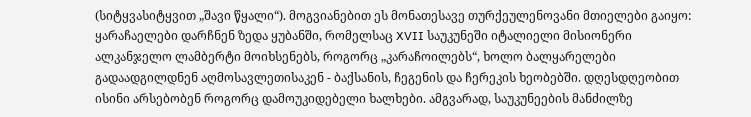(სიტყვასიტყვით „შავი წყალი“). მოგვიანებით ეს მონათესავე თურქეულენოვანი მთიელები გაიყო: ყარაჩაელები დარჩნენ ზედა ყუბანში, რომელსაც XVII საუკუნეში იტალიელი მისიონერი ალკანჯელო ლამბერტი მოიხსენებს, როგორც „კარაჩოილებს“, ხოლო ბალყარელები გადაადგილდნენ აღმოსავლეთისაკენ - ბაქსანის, ჩეგენის და ჩერეკის ხეობებში. დღესდღეობით ისინი არსებობენ როგორც დამოუკიდებელი ხალხები. ამგვარად, საუკუნეების მანძილზე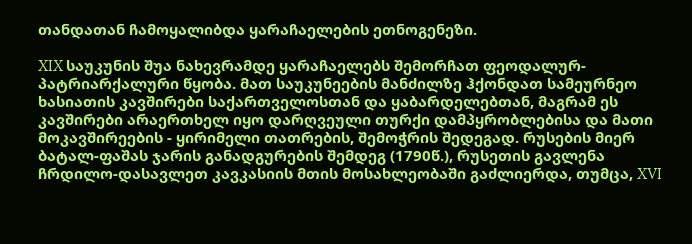თანდათან ჩამოყალიბდა ყარაჩაელების ეთნოგენეზი.

XIX საუკუნის შუა ნახევრამდე ყარაჩაელებს შემორჩათ ფეოდალურ-პატრიარქალური წყობა. მათ საუკუნეების მანძილზე ჰქონდათ სამეურნეო ხასიათის კავშირები საქართველოსთან და ყაბარდელებთან, მაგრამ ეს კავშირები არაერთხელ იყო დარღვეული თურქი დამპყრობლებისა და მათი მოკავშირეების - ყირიმელი თათრების, შემოჭრის შედეგად. რუსების მიერ ბატალ-ფაშას ჯარის განადგურების შემდეგ (1790წ.), რუსეთის გავლენა ჩრდილო-დასავლეთ კავკასიის მთის მოსახლეობაში გაძლიერდა, თუმცა, XVI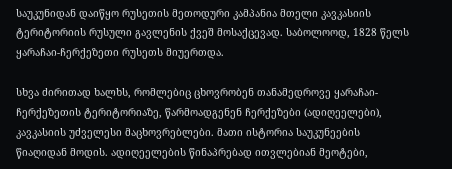საუკუნიდან დაიწყო რუსეთის მეთოდური კამპანია მთელი კავკასიის ტერიტორიის რუსული გავლენის ქვეშ მოსაქცევად. საბოლოოდ, 1828 წელს ყარაჩაი-ჩერქეზეთი რუსეთს მიუერთდა.

სხვა ძირითად ხალხს, რომლებიც ცხოვრობენ თანამედროვე ყარაჩაი-ჩერქეზეთის ტერიტორიაზე, წარმოადგენენ ჩერქეზები (ადიღეელები), კავკასიის უძველესი მაცხოვრებლები. მათი ისტორია საუკუნეების წიაღიდან მოდის. ადიღეელების წინაპრებად ითვლებიან მეოტები,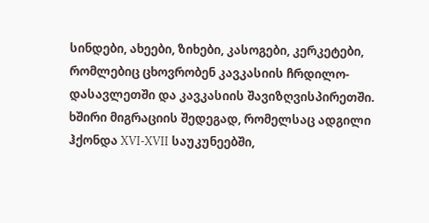სინდები, ახეები, ზიხები, კასოგები, კერკეტები, რომლებიც ცხოვრობენ კავკასიის ჩრდილო-დასავლეთში და კავკასიის შავიზღვისპირეთში. ხშირი მიგრაციის შედეგად, რომელსაც ადგილი ჰქონდა XVI-XVII საუკუნეებში,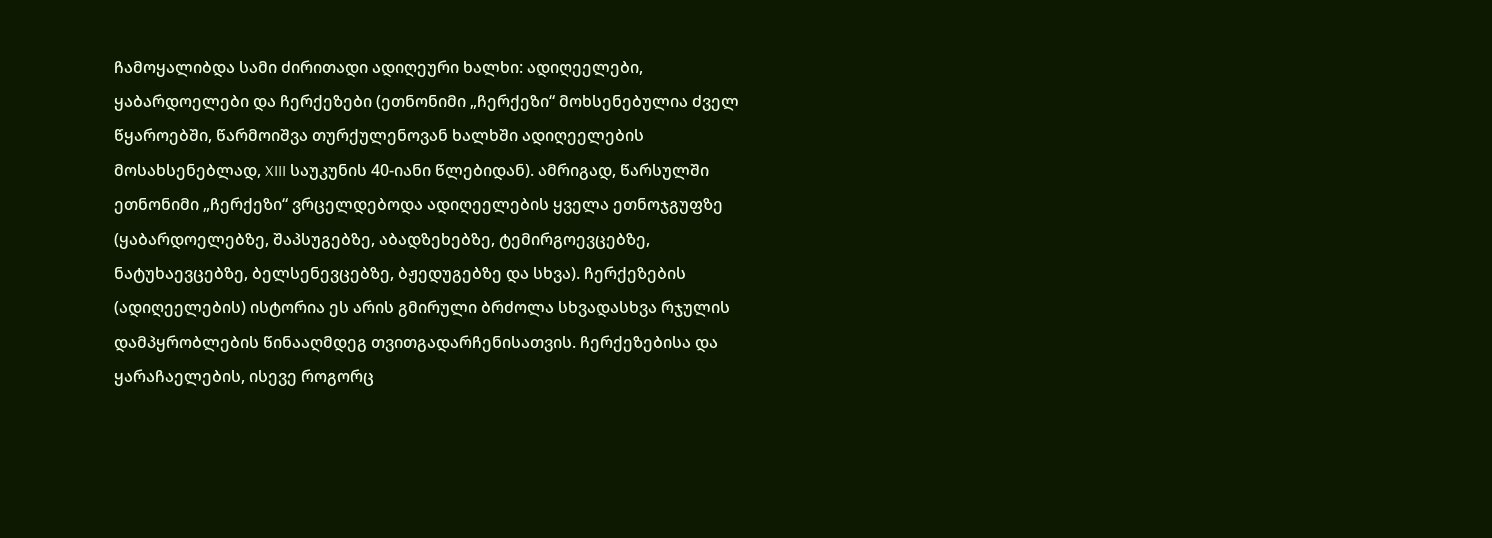ჩამოყალიბდა სამი ძირითადი ადიღეური ხალხი: ადიღეელები, ყაბარდოელები და ჩერქეზები (ეთნონიმი „ჩერქეზი“ მოხსენებულია ძველ წყაროებში, წარმოიშვა თურქულენოვან ხალხში ადიღეელების მოსახსენებლად, XIII საუკუნის 40-იანი წლებიდან). ამრიგად, წარსულში ეთნონიმი „ჩერქეზი“ ვრცელდებოდა ადიღეელების ყველა ეთნოჯგუფზე (ყაბარდოელებზე, შაპსუგებზე, აბადზეხებზე, ტემირგოევცებზე, ნატუხაევცებზე, ბელსენევცებზე, ბჟედუგებზე და სხვა). ჩერქეზების (ადიღეელების) ისტორია ეს არის გმირული ბრძოლა სხვადასხვა რჯულის დამპყრობლების წინააღმდეგ თვითგადარჩენისათვის. ჩერქეზებისა და ყარაჩაელების, ისევე როგორც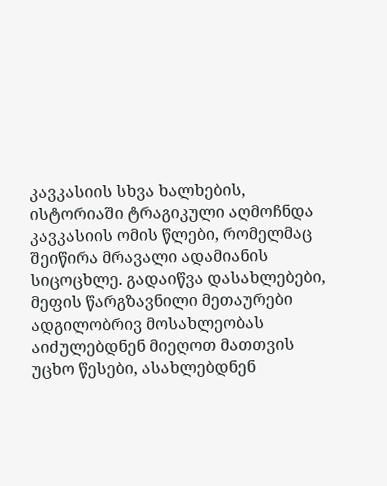კავკასიის სხვა ხალხების, ისტორიაში ტრაგიკული აღმოჩნდა კავკასიის ომის წლები, რომელმაც შეიწირა მრავალი ადამიანის სიცოცხლე. გადაიწვა დასახლებები, მეფის წარგზავნილი მეთაურები ადგილობრივ მოსახლეობას აიძულებდნენ მიეღოთ მათთვის უცხო წესები, ასახლებდნენ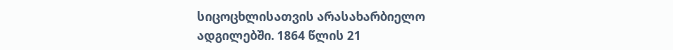სიცოცხლისათვის არასახარბიელო ადგილებში. 1864 წლის 21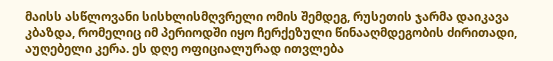მაისს ასწლოვანი სისხლისმღვრელი ომის შემდეგ, რუსეთის ჯარმა დაიკავა კბაზდა, რომელიც იმ პერიოდში იყო ჩერქეზული წინააღმდეგობის ძირითადი, აუღებელი კერა. ეს დღე ოფიციალურად ითვლება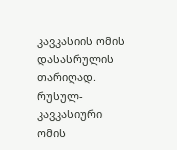კავკასიის ომის დასასრულის თარიღად. რუსულ-კავკასიური ომის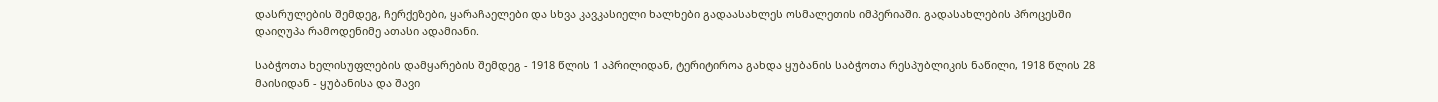დასრულების შემდეგ, ჩერქეზები, ყარაჩაელები და სხვა კავკასიელი ხალხები გადაასახლეს ოსმალეთის იმპერიაში. გადასახლების პროცესში დაიღუპა რამოდენიმე ათასი ადამიანი.

საბჭოთა ხელისუფლების დამყარების შემდეგ - 1918 წლის 1 აპრილიდან, ტერიტიროა გახდა ყუბანის საბჭოთა რესპუბლიკის ნაწილი, 1918 წლის 28 მაისიდან - ყუბანისა და შავი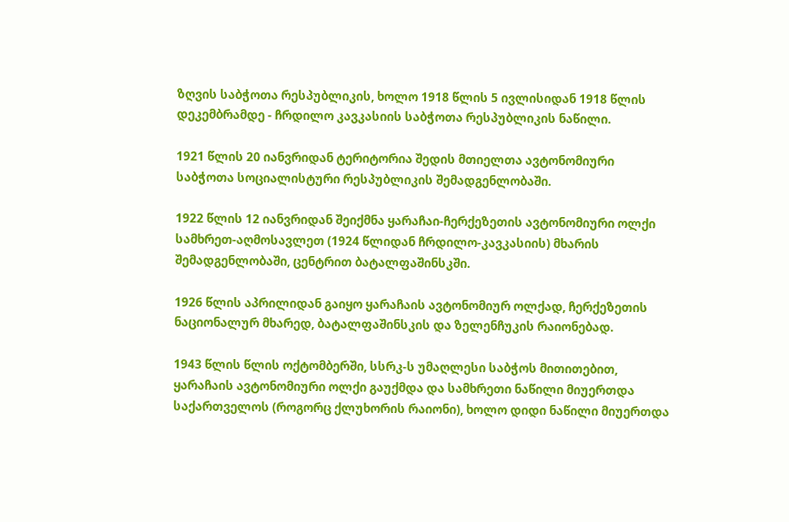ზღვის საბჭოთა რესპუბლიკის, ხოლო 1918 წლის 5 ივლისიდან 1918 წლის დეკემბრამდე - ჩრდილო კავკასიის საბჭოთა რესპუბლიკის ნაწილი.

1921 წლის 20 იანვრიდან ტერიტორია შედის მთიელთა ავტონომიური საბჭოთა სოციალისტური რესპუბლიკის შემადგენლობაში.

1922 წლის 12 იანვრიდან შეიქმნა ყარაჩაი-ჩერქეზეთის ავტონომიური ოლქი სამხრეთ-აღმოსავლეთ (1924 წლიდან ჩრდილო-კავკასიის) მხარის შემადგენლობაში, ცენტრით ბატალფაშინსკში.

1926 წლის აპრილიდან გაიყო ყარაჩაის ავტონომიურ ოლქად, ჩერქეზეთის ნაციონალურ მხარედ, ბატალფაშინსკის და ზელენჩუკის რაიონებად.

1943 წლის წლის ოქტომბერში, სსრკ-ს უმაღლესი საბჭოს მითითებით, ყარაჩაის ავტონომიური ოლქი გაუქმდა და სამხრეთი ნაწილი მიუერთდა საქართველოს (როგორც ქლუხორის რაიონი), ხოლო დიდი ნაწილი მიუერთდა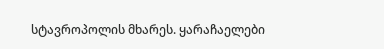სტავროპოლის მხარეს. ყარაჩაელები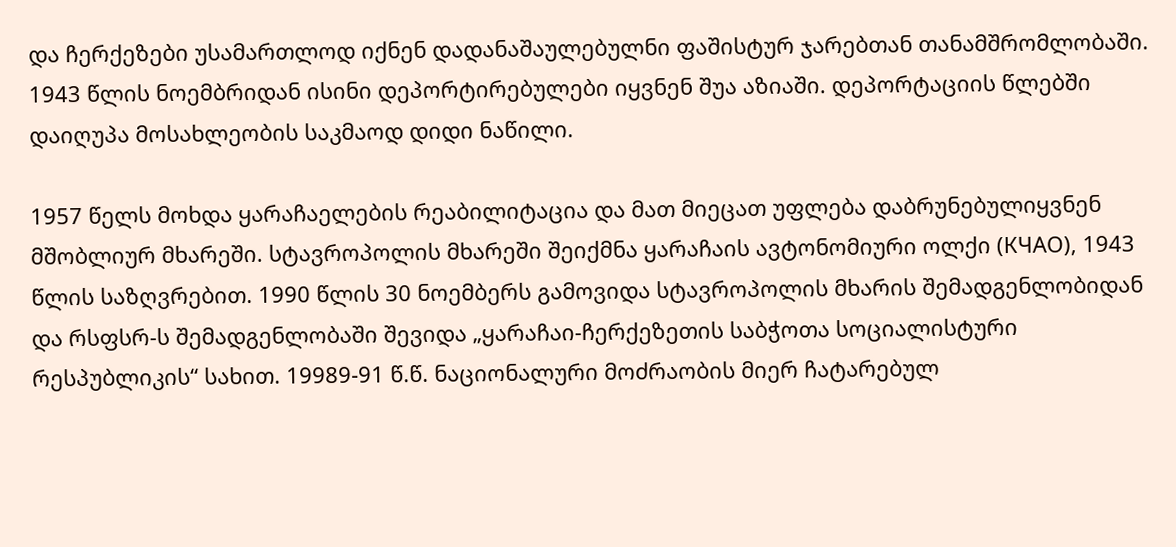და ჩერქეზები უსამართლოდ იქნენ დადანაშაულებულნი ფაშისტურ ჯარებთან თანამშრომლობაში. 1943 წლის ნოემბრიდან ისინი დეპორტირებულები იყვნენ შუა აზიაში. დეპორტაციის წლებში დაიღუპა მოსახლეობის საკმაოდ დიდი ნაწილი.

1957 წელს მოხდა ყარაჩაელების რეაბილიტაცია და მათ მიეცათ უფლება დაბრუნებულიყვნენ მშობლიურ მხარეში. სტავროპოლის მხარეში შეიქმნა ყარაჩაის ავტონომიური ოლქი (КЧАО), 1943 წლის საზღვრებით. 1990 წლის 30 ნოემბერს გამოვიდა სტავროპოლის მხარის შემადგენლობიდან და რსფსრ-ს შემადგენლობაში შევიდა „ყარაჩაი-ჩერქეზეთის საბჭოთა სოციალისტური რესპუბლიკის“ სახით. 19989-91 წ.წ. ნაციონალური მოძრაობის მიერ ჩატარებულ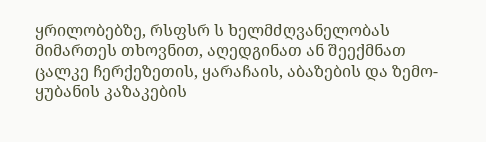ყრილობებზე, რსფსრ ს ხელმძღვანელობას მიმართეს თხოვნით, აღედგინათ ან შეექმნათ ცალკე ჩერქეზეთის, ყარაჩაის, აბაზების და ზემო-ყუბანის კაზაკების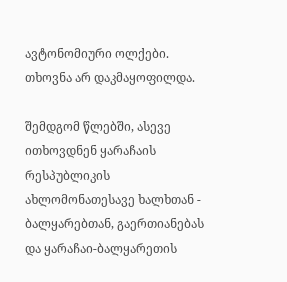ავტონომიური ოლქები. თხოვნა არ დაკმაყოფილდა.

შემდგომ წლებში, ასევე ითხოვდნენ ყარაჩაის რესპუბლიკის ახლომონათესავე ხალხთან - ბალყარებთან, გაერთიანებას და ყარაჩაი-ბალყარეთის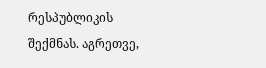რესპუბლიკის შექმნას. აგრეთვე,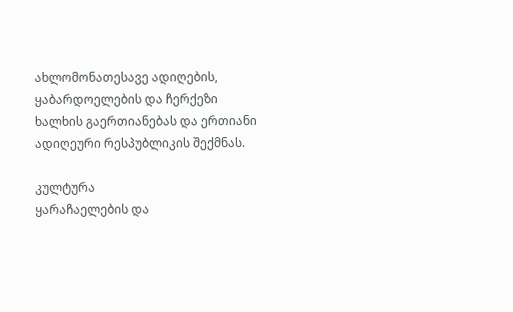ახლომონათესავე ადიღების, ყაბარდოელების და ჩერქეზი ხალხის გაერთიანებას და ერთიანი ადიღეური რესპუბლიკის შექმნას.

კულტურა
ყარაჩაელების და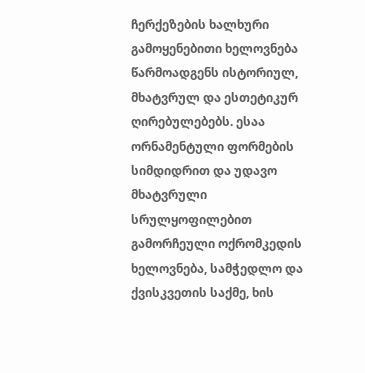ჩერქეზების ხალხური გამოყენებითი ხელოვნება წარმოადგენს ისტორიულ, მხატვრულ და ესთეტიკურ ღირებულებებს. ესაა ორნამენტული ფორმების სიმდიდრით და უდავო მხატვრული სრულყოფილებით გამორჩეული ოქრომკედის ხელოვნება, სამჭედლო და ქვისკვეთის საქმე, ხის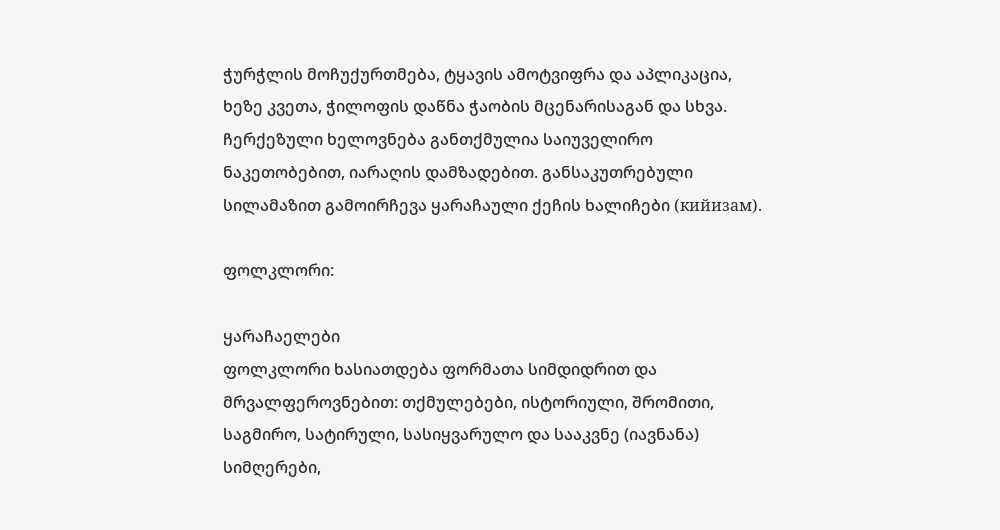ჭურჭლის მოჩუქურთმება, ტყავის ამოტვიფრა და აპლიკაცია, ხეზე კვეთა, ჭილოფის დაწნა ჭაობის მცენარისაგან და სხვა. ჩერქეზული ხელოვნება განთქმულია საიუველირო ნაკეთობებით, იარაღის დამზადებით. განსაკუთრებული სილამაზით გამოირჩევა ყარაჩაული ქეჩის ხალიჩები (кийизам).

ფოლკლორი:

ყარაჩაელები
ფოლკლორი ხასიათდება ფორმათა სიმდიდრით და მრვალფეროვნებით: თქმულებები, ისტორიული, შრომითი, საგმირო, სატირული, სასიყვარულო და სააკვნე (იავნანა) სიმღერები,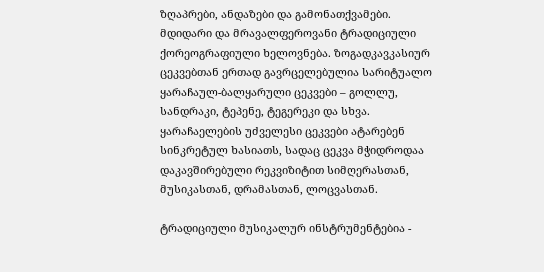ზღაპრები, ანდაზები და გამონათქვამები. მდიდარი და მრავალფეროვანი ტრადიციული ქორეოგრაფიული ხელოვნება. ზოგადკავკასიურ ცეკვებთან ერთად გავრცელებულია სარიტუალო ყარაჩაულ-ბალყარული ცეკვები – გოლლუ, სანდრაკი, ტეპენე, ტეგერეკი და სხვა. ყარაჩაელების უძველესი ცეკვები ატარებენ სინკრეტულ ხასიათს, სადაც ცეკვა მჭიდროდაა დაკავშირებული რეკვიზიტით სიმღერასთან, მუსიკასთან, დრამასთან, ლოცვასთან.

ტრადიციული მუსიკალურ ინსტრუმენტებია -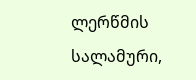ლერწმის სალამური,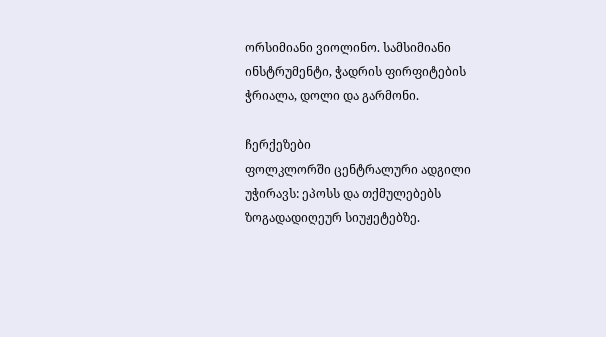ორსიმიანი ვიოლინო. სამსიმიანი ინსტრუმენტი, ჭადრის ფირფიტების ჭრიალა, დოლი და გარმონი.

ჩერქეზები
ფოლკლორში ცენტრალური ადგილი უჭირავს: ეპოსს და თქმულებებს ზოგადადიღეურ სიუჟეტებზე.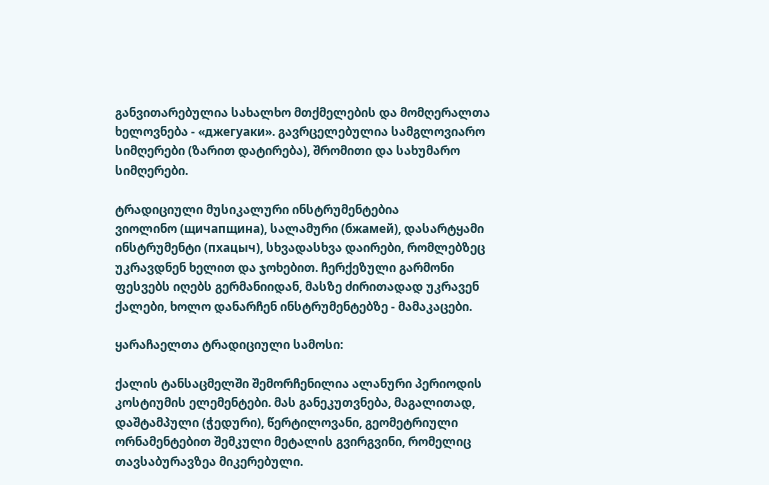განვითარებულია სახალხო მთქმელების და მომღერალთა ხელოვნება - «джегуаки». გავრცელებულია სამგლოვიარო სიმღერები (ზარით დატირება), შრომითი და სახუმარო სიმღერები.

ტრადიციული მუსიკალური ინსტრუმენტებია
ვიოლინო (щичапщина), სალამური (бжамей), დასარტყამი ინსტრუმენტი (пхацыч), სხვადასხვა დაირები, რომლებზეც უკრავდნენ ხელით და ჯოხებით. ჩერქეზული გარმონი ფესვებს იღებს გერმანიიდან, მასზე ძირითადად უკრავენ ქალები, ხოლო დანარჩენ ინსტრუმენტებზე - მამაკაცები.

ყარაჩაელთა ტრადიციული სამოსი:

ქალის ტანსაცმელში შემორჩენილია ალანური პერიოდის კოსტიუმის ელემენტები. მას განეკუთვნება, მაგალითად, დაშტამპული (ჭედური), წერტილოვანი, გეომეტრიული ორნამენტებით შემკული მეტალის გვირგვინი, რომელიც თავსაბურავზეა მიკერებული.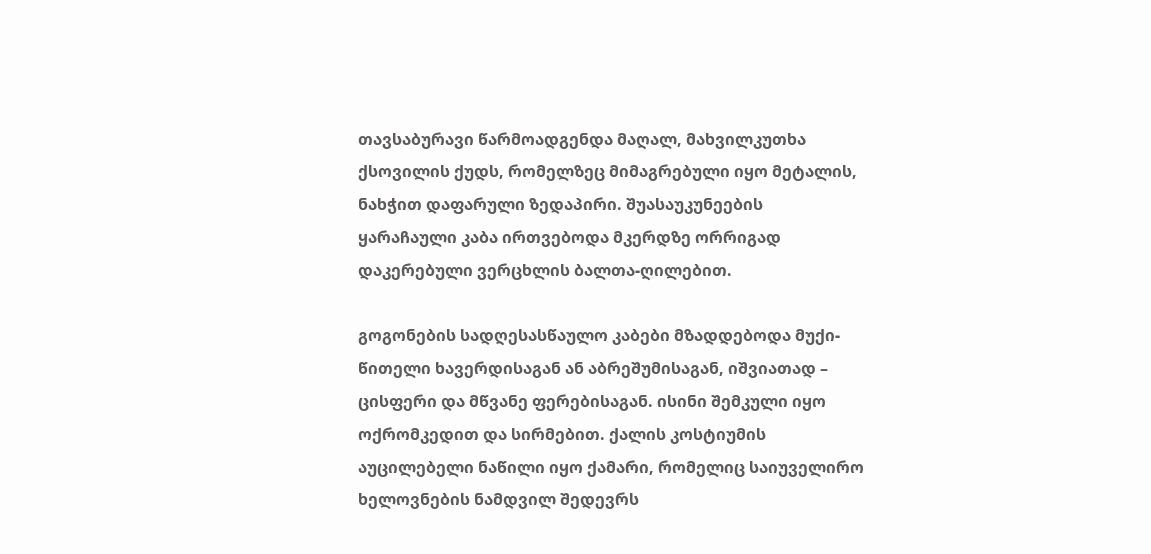თავსაბურავი წარმოადგენდა მაღალ, მახვილკუთხა ქსოვილის ქუდს, რომელზეც მიმაგრებული იყო მეტალის, ნახჭით დაფარული ზედაპირი. შუასაუკუნეების ყარაჩაული კაბა ირთვებოდა მკერდზე ორრიგად დაკერებული ვერცხლის ბალთა-ღილებით.

გოგონების სადღესასწაულო კაბები მზადდებოდა მუქი-წითელი ხავერდისაგან ან აბრეშუმისაგან, იშვიათად – ცისფერი და მწვანე ფერებისაგან. ისინი შემკული იყო ოქრომკედით და სირმებით. ქალის კოსტიუმის აუცილებელი ნაწილი იყო ქამარი, რომელიც საიუველირო ხელოვნების ნამდვილ შედევრს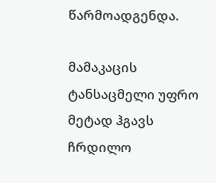წარმოადგენდა.

მამაკაცის ტანსაცმელი უფრო მეტად ჰგავს ჩრდილო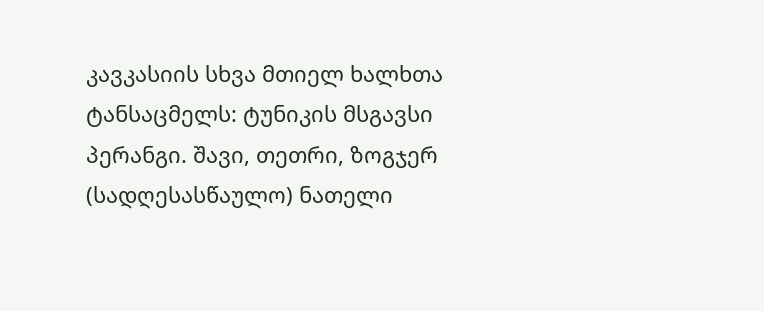კავკასიის სხვა მთიელ ხალხთა ტანსაცმელს: ტუნიკის მსგავსი პერანგი. შავი, თეთრი, ზოგჯერ (სადღესასწაულო) ნათელი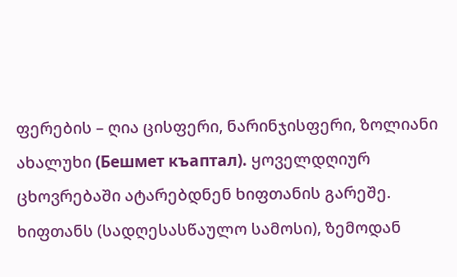ფერების – ღია ცისფერი, ნარინჯისფერი, ზოლიანი ახალუხი (Бешмет къаптал). ყოველდღიურ ცხოვრებაში ატარებდნენ ხიფთანის გარეშე. ხიფთანს (სადღესასწაულო სამოსი), ზემოდან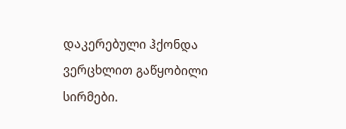დაკერებული ჰქონდა ვერცხლით გაწყობილი სირმები.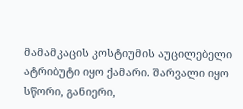მამამკაცის კოსტიუმის აუცილებელი ატრიბუტი იყო ქამარი. შარვალი იყო სწორი, განიერი,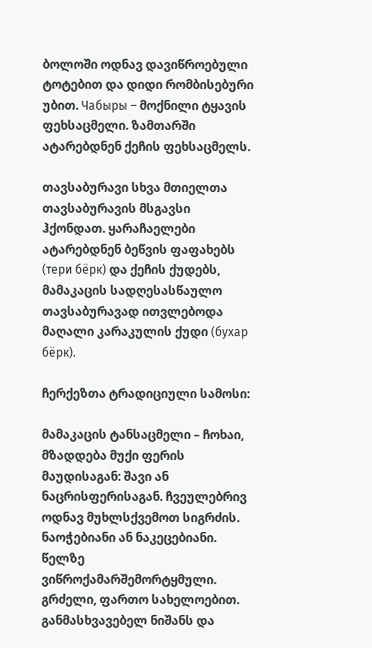ბოლოში ოდნავ დავიწროებული ტოტებით და დიდი რომბისებური უბით. Чабыры – მოქნილი ტყავის ფეხსაცმელი. ზამთარში ატარებდნენ ქეჩის ფეხსაცმელს.

თავსაბურავი სხვა მთიელთა თავსაბურავის მსგავსი ჰქონდათ. ყარაჩაელები ატარებდნენ ბეწვის ფაფახებს (тери бёрк) და ქეჩის ქუდებს, მამაკაცის სადღესასწაულო თავსაბურავად ითვლებოდა მაღალი კარაკულის ქუდი (бухар бёрк).

ჩერქეზთა ტრადიციული სამოსი:

მამაკაცის ტანსაცმელი – ჩოხაი, მზადდება მუქი ფერის მაუდისაგან: შავი ან ნაცრისფერისაგან. ჩვეულებრივ ოდნავ მუხლსქვემოთ სიგრძის. ნაოჭებიანი ან ნაკეცებიანი. წელზე ვიწროქამარშემორტყმული. გრძელი, ფართო სახელოებით. განმასხვავებელ ნიშანს და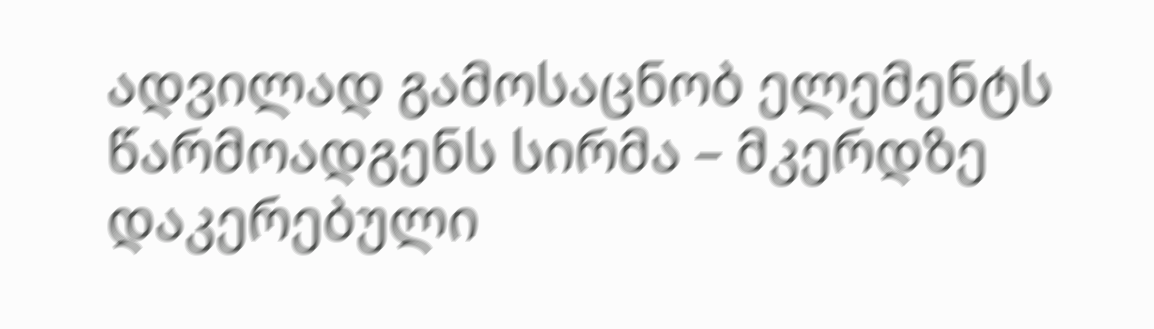ადვილად გამოსაცნობ ელემენტს წარმოადგენს სირმა – მკერდზე დაკერებული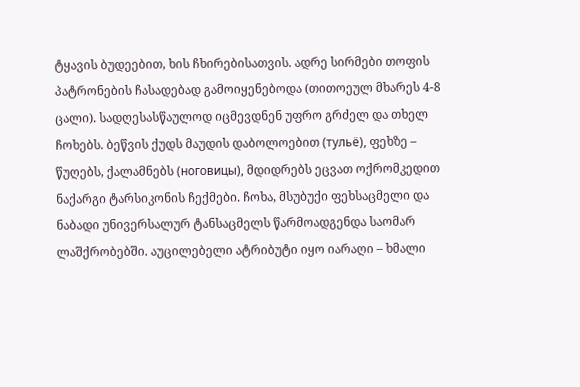ტყავის ბუდეებით, ხის ჩხირებისათვის. ადრე სირმები თოფის პატრონების ჩასადებად გამოიყენებოდა (თითოეულ მხარეს 4-8 ცალი). სადღესასწაულოდ იცმევდნენ უფრო გრძელ და თხელ ჩოხებს. ბეწვის ქუდს მაუდის დაბოლოებით (тульё), ფეხზე – წუღებს, ქალამნებს (ноговицы), მდიდრებს ეცვათ ოქრომკედით ნაქარგი ტარსიკონის ჩექმები. ჩოხა, მსუბუქი ფეხსაცმელი და ნაბადი უნივერსალურ ტანსაცმელს წარმოადგენდა საომარ ლაშქრობებში. აუცილებელი ატრიბუტი იყო იარაღი – ხმალი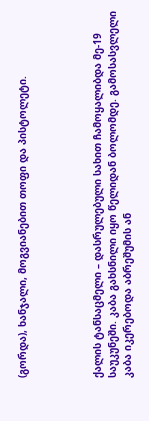(გორდა), ხანჯალი, მოგვიანებით თოფი და პისტოლეტი.




ქალის ტანსაცმელი – დასრულებული სახით ჩამოყალიბდა მე-19 საუკუნეში. კაბა გახსნილი იყო წელიდან ბოლომდე. გამოსასვლელი კაბა იკერებოდა აბრეშუმის ან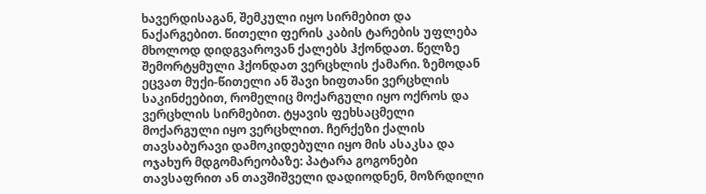ხავერდისაგან, შემკული იყო სირმებით და ნაქარგებით. წითელი ფერის კაბის ტარების უფლება მხოლოდ დიდგვაროვან ქალებს ჰქონდათ. წელზე შემორტყმული ჰქონდათ ვერცხლის ქამარი. ზემოდან ეცვათ მუქი-წითელი ან შავი ხიფთანი ვერცხლის საკინძეებით, რომელიც მოქარგული იყო ოქროს და ვერცხლის სირმებით. ტყავის ფეხსაცმელი მოქარგული იყო ვერცხლით. ჩერქეზი ქალის თავსაბურავი დამოკიდებული იყო მის ასაკსა და ოჯახურ მდგომარეობაზე: პატარა გოგონები თავსაფრით ან თავშიშველი დადიოდნენ, მოზრდილი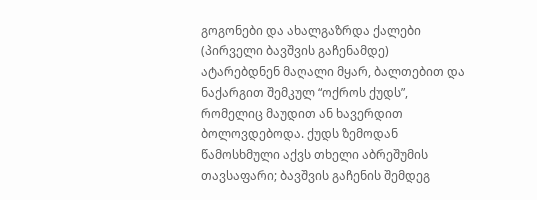გოგონები და ახალგაზრდა ქალები (პირველი ბავშვის გაჩენამდე) ატარებდნენ მაღალი მყარ, ბალთებით და ნაქარგით შემკულ “ოქროს ქუდს”, რომელიც მაუდით ან ხავერდით ბოლოვდებოდა. ქუდს ზემოდან წამოსხმული აქვს თხელი აბრეშუმის თავსაფარი; ბავშვის გაჩენის შემდეგ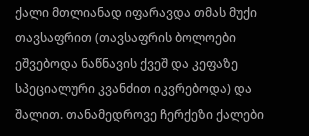ქალი მთლიანად იფარავდა თმას მუქი თავსაფრით (თავსაფრის ბოლოები ეშვებოდა ნაწნავის ქვეშ და კეფაზე სპეციალური კვანძით იკვრებოდა) და შალით. თანამედროვე ჩერქეზი ქალები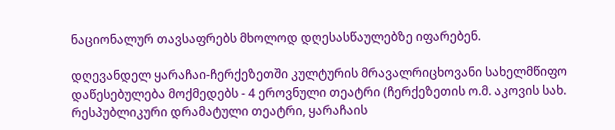ნაციონალურ თავსაფრებს მხოლოდ დღესასწაულებზე იფარებენ.

დღევანდელ ყარაჩაი-ჩერქეზეთში კულტურის მრავალრიცხოვანი სახელმწიფო დაწესებულება მოქმედებს - 4 ეროვნული თეატრი (ჩერქეზეთის ო.მ. აკოვის სახ. რესპუბლიკური დრამატული თეატრი, ყარაჩაის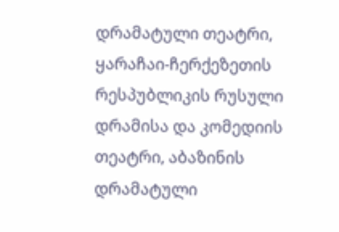დრამატული თეატრი, ყარაჩაი-ჩერქეზეთის რესპუბლიკის რუსული დრამისა და კომედიის თეატრი, აბაზინის დრამატული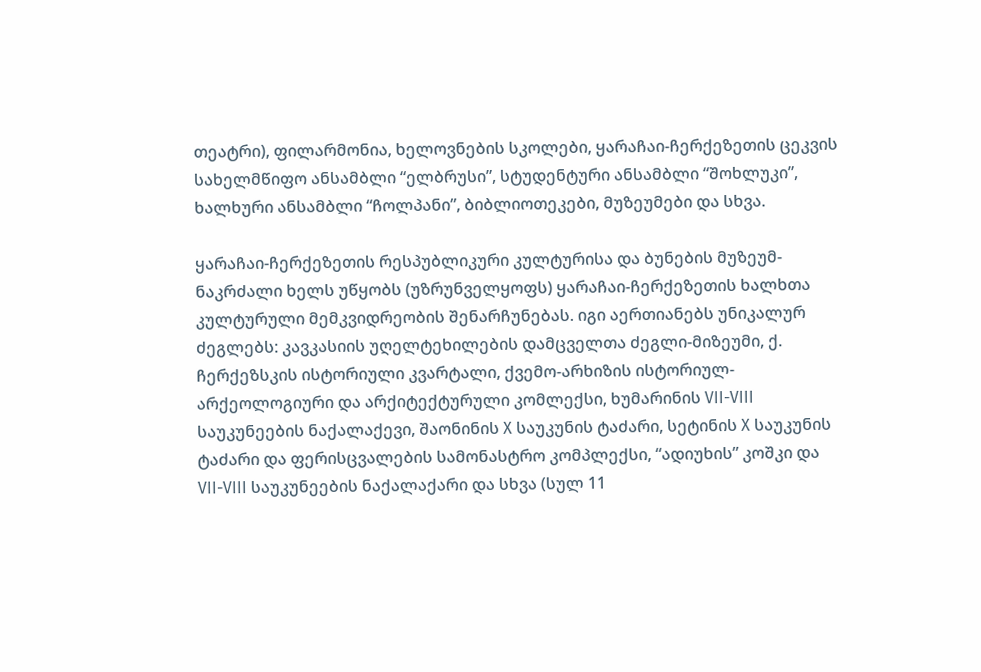თეატრი), ფილარმონია, ხელოვნების სკოლები, ყარაჩაი-ჩერქეზეთის ცეკვის სახელმწიფო ანსამბლი “ელბრუსი”, სტუდენტური ანსამბლი “შოხლუკი”, ხალხური ანსამბლი “ჩოლპანი”, ბიბლიოთეკები, მუზეუმები და სხვა.

ყარაჩაი-ჩერქეზეთის რესპუბლიკური კულტურისა და ბუნების მუზეუმ-ნაკრძალი ხელს უწყობს (უზრუნველყოფს) ყარაჩაი-ჩერქეზეთის ხალხთა კულტურული მემკვიდრეობის შენარჩუნებას. იგი აერთიანებს უნიკალურ ძეგლებს: კავკასიის უღელტეხილების დამცველთა ძეგლი-მიზეუმი, ქ. ჩერქეზსკის ისტორიული კვარტალი, ქვემო-არხიზის ისტორიულ-არქეოლოგიური და არქიტექტურული კომლექსი, ხუმარინის VII-VIII საუკუნეების ნაქალაქევი, შაონინის X საუკუნის ტაძარი, სეტინის X საუკუნის ტაძარი და ფერისცვალების სამონასტრო კომპლექსი, “ადიუხის” კოშკი და VII-VIII საუკუნეების ნაქალაქარი და სხვა (სულ 11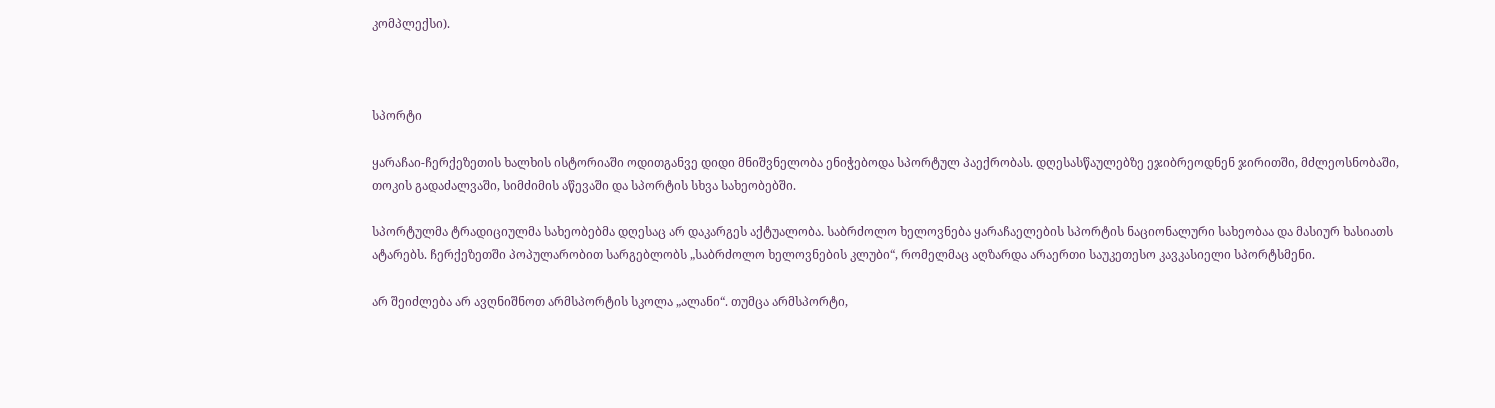კომპლექსი).



სპორტი

ყარაჩაი-ჩერქეზეთის ხალხის ისტორიაში ოდითგანვე დიდი მნიშვნელობა ენიჭებოდა სპორტულ პაექრობას. დღესასწაულებზე ეჯიბრეოდნენ ჯირითში, მძლეოსნობაში, თოკის გადაძალვაში, სიმძიმის აწევაში და სპორტის სხვა სახეობებში.

სპორტულმა ტრადიციულმა სახეობებმა დღესაც არ დაკარგეს აქტუალობა. საბრძოლო ხელოვნება ყარაჩაელების სპორტის ნაციონალური სახეობაა და მასიურ ხასიათს ატარებს. ჩერქეზეთში პოპულარობით სარგებლობს „საბრძოლო ხელოვნების კლუბი“, რომელმაც აღზარდა არაერთი საუკეთესო კავკასიელი სპორტსმენი.

არ შეიძლება არ ავღნიშნოთ არმსპორტის სკოლა „ალანი“. თუმცა არმსპორტი,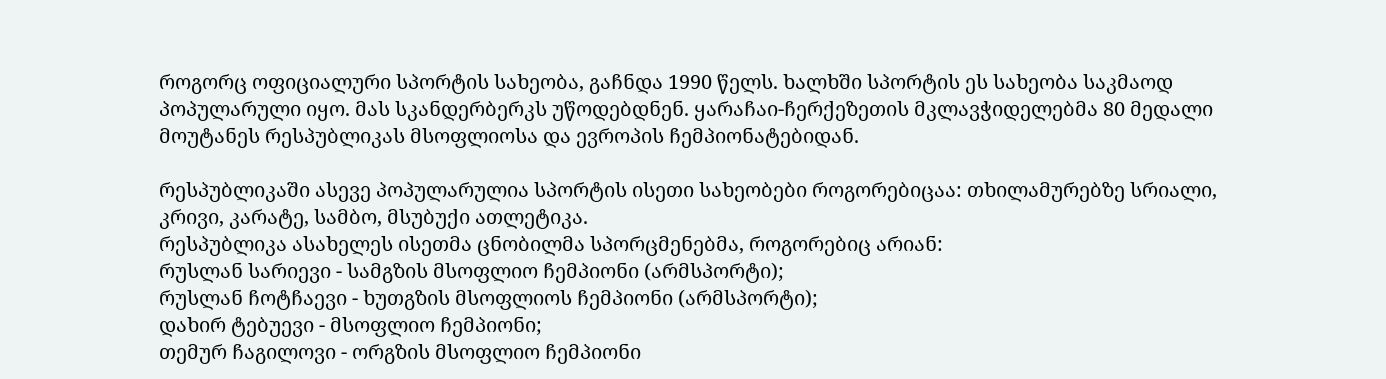როგორც ოფიციალური სპორტის სახეობა, გაჩნდა 1990 წელს. ხალხში სპორტის ეს სახეობა საკმაოდ პოპულარული იყო. მას სკანდერბერკს უწოდებდნენ. ყარაჩაი-ჩერქეზეთის მკლავჭიდელებმა 80 მედალი მოუტანეს რესპუბლიკას მსოფლიოსა და ევროპის ჩემპიონატებიდან.

რესპუბლიკაში ასევე პოპულარულია სპორტის ისეთი სახეობები როგორებიცაა: თხილამურებზე სრიალი, კრივი, კარატე, სამბო, მსუბუქი ათლეტიკა.
რესპუბლიკა ასახელეს ისეთმა ცნობილმა სპორცმენებმა, როგორებიც არიან:
რუსლან სარიევი - სამგზის მსოფლიო ჩემპიონი (არმსპორტი);
რუსლან ჩოტჩაევი - ხუთგზის მსოფლიოს ჩემპიონი (არმსპორტი);
დახირ ტებუევი - მსოფლიო ჩემპიონი;
თემურ ჩაგილოვი - ორგზის მსოფლიო ჩემპიონი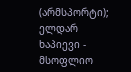(არმსპორტი);
ელდარ ხაპიევი - მსოფლიო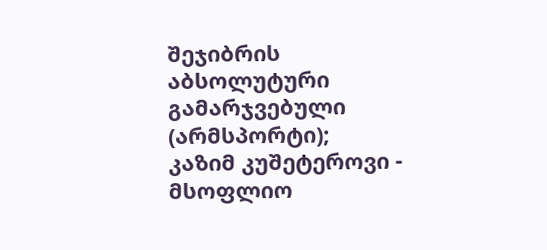შეჯიბრის აბსოლუტური გამარჯვებული (არმსპორტი);
კაზიმ კუშეტეროვი - მსოფლიო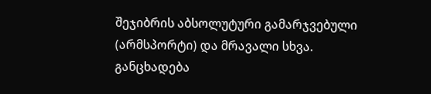შეჯიბრის აბსოლუტური გამარჯვებული (არმსპორტი) და მრავალი სხვა.
განცხადება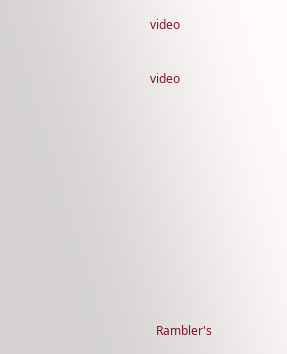video


video













  Rambler's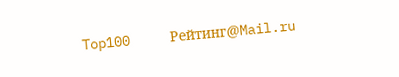Top100     Рейтинг@Mail.ru